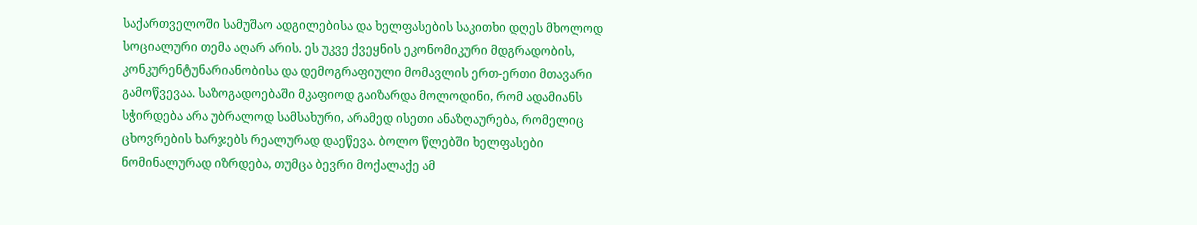საქართველოში სამუშაო ადგილებისა და ხელფასების საკითხი დღეს მხოლოდ სოციალური თემა აღარ არის. ეს უკვე ქვეყნის ეკონომიკური მდგრადობის, კონკურენტუნარიანობისა და დემოგრაფიული მომავლის ერთ-ერთი მთავარი გამოწვევაა. საზოგადოებაში მკაფიოდ გაიზარდა მოლოდინი, რომ ადამიანს სჭირდება არა უბრალოდ სამსახური, არამედ ისეთი ანაზღაურება, რომელიც ცხოვრების ხარჯებს რეალურად დაეწევა. ბოლო წლებში ხელფასები ნომინალურად იზრდება, თუმცა ბევრი მოქალაქე ამ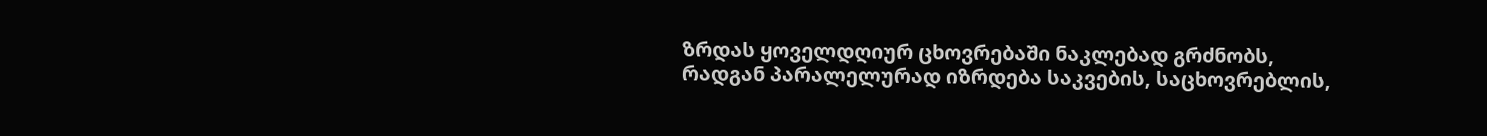ზრდას ყოველდღიურ ცხოვრებაში ნაკლებად გრძნობს, რადგან პარალელურად იზრდება საკვების, საცხოვრებლის,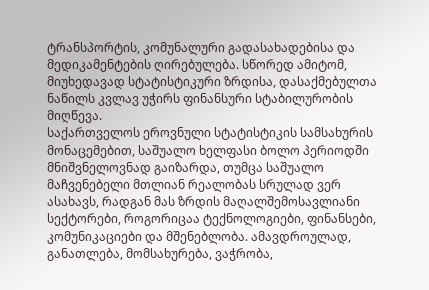ტრანსპორტის, კომუნალური გადასახადებისა და მედიკამენტების ღირებულება. სწორედ ამიტომ, მიუხედავად სტატისტიკური ზრდისა, დასაქმებულთა ნაწილს კვლავ უჭირს ფინანსური სტაბილურობის მიღწევა.
საქართველოს ეროვნული სტატისტიკის სამსახურის მონაცემებით, საშუალო ხელფასი ბოლო პერიოდში მნიშვნელოვნად გაიზარდა, თუმცა საშუალო მაჩვენებელი მთლიან რეალობას სრულად ვერ ასახავს, რადგან მას ზრდის მაღალშემოსავლიანი სექტორები, როგორიცაა ტექნოლოგიები, ფინანსები, კომუნიკაციები და მშენებლობა. ამავდროულად, განათლება, მომსახურება, ვაჭრობა,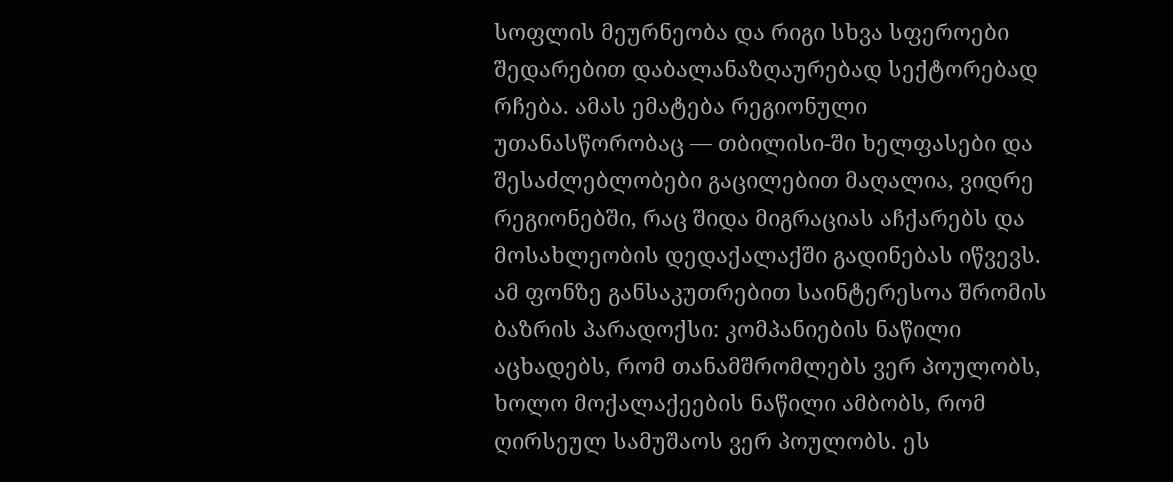სოფლის მეურნეობა და რიგი სხვა სფეროები შედარებით დაბალანაზღაურებად სექტორებად რჩება. ამას ემატება რეგიონული უთანასწორობაც — თბილისი-ში ხელფასები და შესაძლებლობები გაცილებით მაღალია, ვიდრე რეგიონებში, რაც შიდა მიგრაციას აჩქარებს და მოსახლეობის დედაქალაქში გადინებას იწვევს.
ამ ფონზე განსაკუთრებით საინტერესოა შრომის ბაზრის პარადოქსი: კომპანიების ნაწილი აცხადებს, რომ თანამშრომლებს ვერ პოულობს, ხოლო მოქალაქეების ნაწილი ამბობს, რომ ღირსეულ სამუშაოს ვერ პოულობს. ეს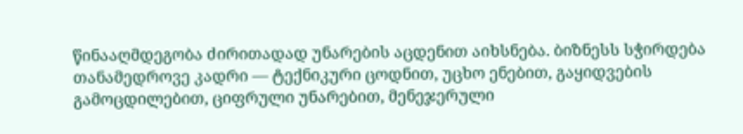წინააღმდეგობა ძირითადად უნარების აცდენით აიხსნება. ბიზნესს სჭირდება თანამედროვე კადრი — ტექნიკური ცოდნით, უცხო ენებით, გაყიდვების გამოცდილებით, ციფრული უნარებით, მენეჯერული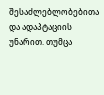შესაძლებლობებითა და ადაპტაციის უნარით. თუმცა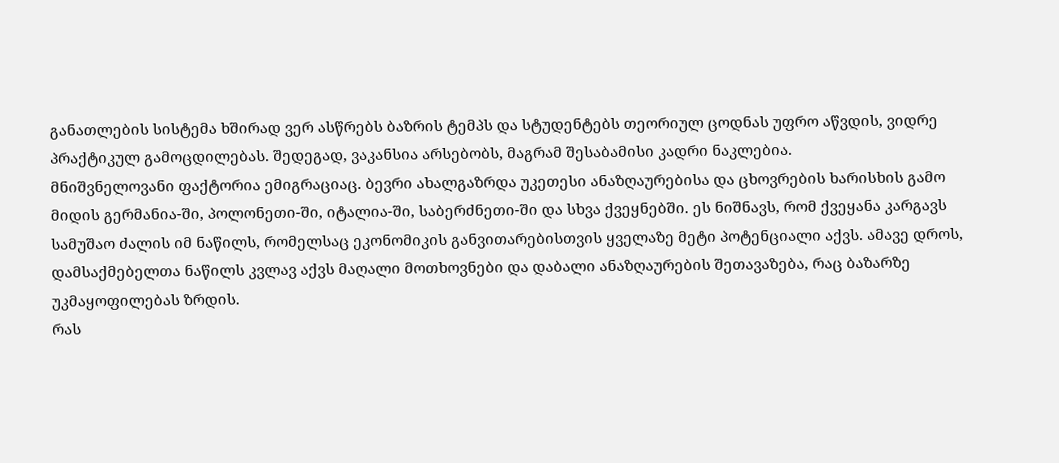განათლების სისტემა ხშირად ვერ ასწრებს ბაზრის ტემპს და სტუდენტებს თეორიულ ცოდნას უფრო აწვდის, ვიდრე პრაქტიკულ გამოცდილებას. შედეგად, ვაკანსია არსებობს, მაგრამ შესაბამისი კადრი ნაკლებია.
მნიშვნელოვანი ფაქტორია ემიგრაციაც. ბევრი ახალგაზრდა უკეთესი ანაზღაურებისა და ცხოვრების ხარისხის გამო მიდის გერმანია-ში, პოლონეთი-ში, იტალია-ში, საბერძნეთი-ში და სხვა ქვეყნებში. ეს ნიშნავს, რომ ქვეყანა კარგავს სამუშაო ძალის იმ ნაწილს, რომელსაც ეკონომიკის განვითარებისთვის ყველაზე მეტი პოტენციალი აქვს. ამავე დროს, დამსაქმებელთა ნაწილს კვლავ აქვს მაღალი მოთხოვნები და დაბალი ანაზღაურების შეთავაზება, რაც ბაზარზე უკმაყოფილებას ზრდის.
რას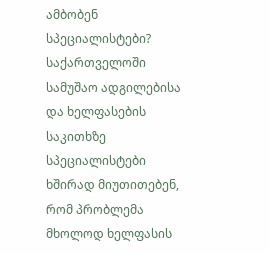ამბობენ სპეციალისტები?
საქართველოში სამუშაო ადგილებისა და ხელფასების საკითხზე სპეციალისტები ხშირად მიუთითებენ, რომ პრობლემა მხოლოდ ხელფასის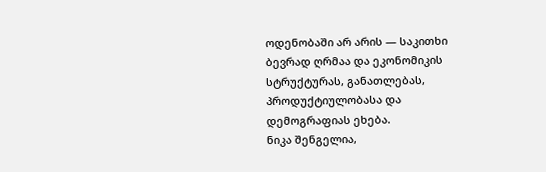ოდენობაში არ არის — საკითხი ბევრად ღრმაა და ეკონომიკის სტრუქტურას, განათლებას, პროდუქტიულობასა და დემოგრაფიას ეხება.
ნიკა შენგელია,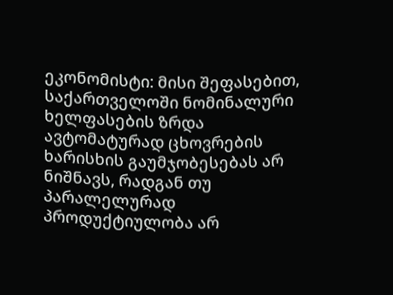ეკონომისტი: მისი შეფასებით, საქართველოში ნომინალური ხელფასების ზრდა ავტომატურად ცხოვრების ხარისხის გაუმჯობესებას არ ნიშნავს, რადგან თუ პარალელურად პროდუქტიულობა არ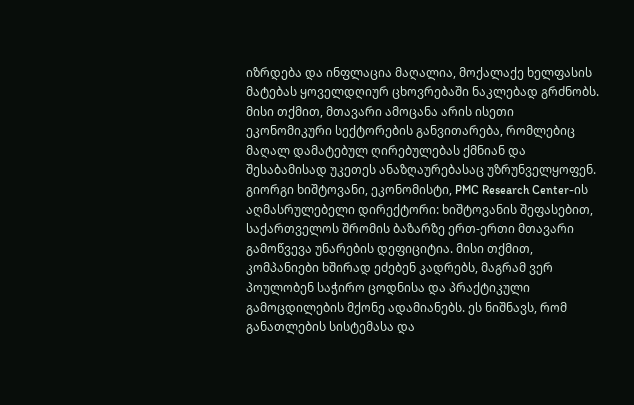იზრდება და ინფლაცია მაღალია, მოქალაქე ხელფასის მატებას ყოველდღიურ ცხოვრებაში ნაკლებად გრძნობს. მისი თქმით, მთავარი ამოცანა არის ისეთი ეკონომიკური სექტორების განვითარება, რომლებიც მაღალ დამატებულ ღირებულებას ქმნიან და შესაბამისად უკეთეს ანაზღაურებასაც უზრუნველყოფენ.
გიორგი ხიშტოვანი, ეკონომისტი, PMC Research Center-ის აღმასრულებელი დირექტორი: ხიშტოვანის შეფასებით, საქართველოს შრომის ბაზარზე ერთ-ერთი მთავარი გამოწვევა უნარების დეფიციტია. მისი თქმით, კომპანიები ხშირად ეძებენ კადრებს, მაგრამ ვერ პოულობენ საჭირო ცოდნისა და პრაქტიკული გამოცდილების მქონე ადამიანებს. ეს ნიშნავს, რომ განათლების სისტემასა და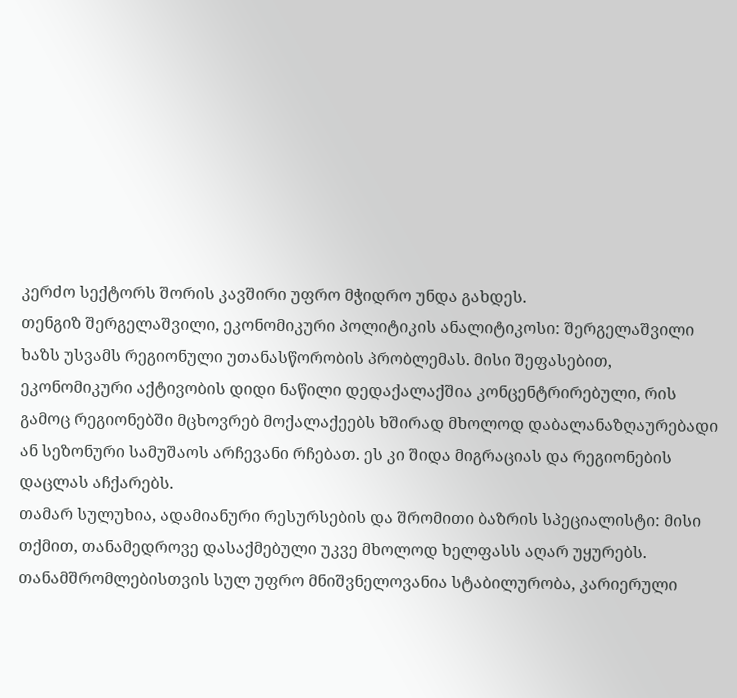კერძო სექტორს შორის კავშირი უფრო მჭიდრო უნდა გახდეს.
თენგიზ შერგელაშვილი, ეკონომიკური პოლიტიკის ანალიტიკოსი: შერგელაშვილი ხაზს უსვამს რეგიონული უთანასწორობის პრობლემას. მისი შეფასებით, ეკონომიკური აქტივობის დიდი ნაწილი დედაქალაქშია კონცენტრირებული, რის გამოც რეგიონებში მცხოვრებ მოქალაქეებს ხშირად მხოლოდ დაბალანაზღაურებადი ან სეზონური სამუშაოს არჩევანი რჩებათ. ეს კი შიდა მიგრაციას და რეგიონების დაცლას აჩქარებს.
თამარ სულუხია, ადამიანური რესურსების და შრომითი ბაზრის სპეციალისტი: მისი თქმით, თანამედროვე დასაქმებული უკვე მხოლოდ ხელფასს აღარ უყურებს. თანამშრომლებისთვის სულ უფრო მნიშვნელოვანია სტაბილურობა, კარიერული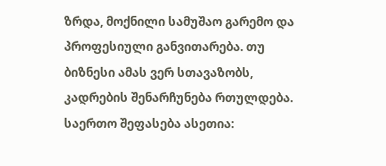ზრდა, მოქნილი სამუშაო გარემო და პროფესიული განვითარება. თუ ბიზნესი ამას ვერ სთავაზობს, კადრების შენარჩუნება რთულდება.
საერთო შეფასება ასეთია: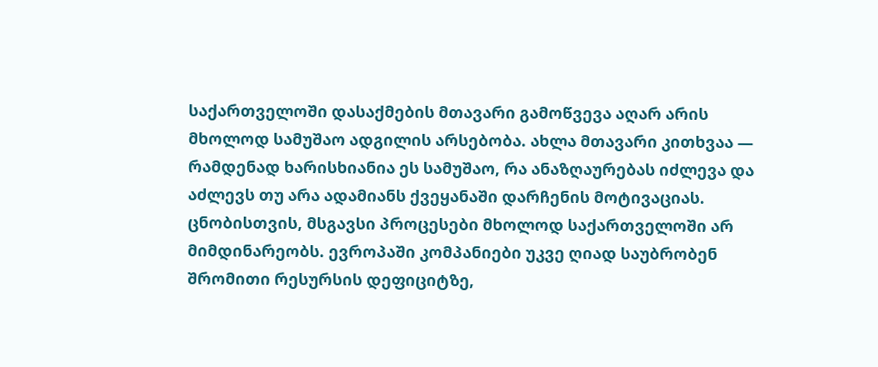საქართველოში დასაქმების მთავარი გამოწვევა აღარ არის მხოლოდ სამუშაო ადგილის არსებობა. ახლა მთავარი კითხვაა — რამდენად ხარისხიანია ეს სამუშაო, რა ანაზღაურებას იძლევა და აძლევს თუ არა ადამიანს ქვეყანაში დარჩენის მოტივაციას.
ცნობისთვის, მსგავსი პროცესები მხოლოდ საქართველოში არ მიმდინარეობს. ევროპაში კომპანიები უკვე ღიად საუბრობენ შრომითი რესურსის დეფიციტზე,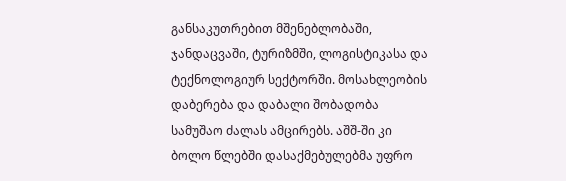განსაკუთრებით მშენებლობაში, ჯანდაცვაში, ტურიზმში, ლოგისტიკასა და ტექნოლოგიურ სექტორში. მოსახლეობის დაბერება და დაბალი შობადობა სამუშაო ძალას ამცირებს. აშშ-ში კი ბოლო წლებში დასაქმებულებმა უფრო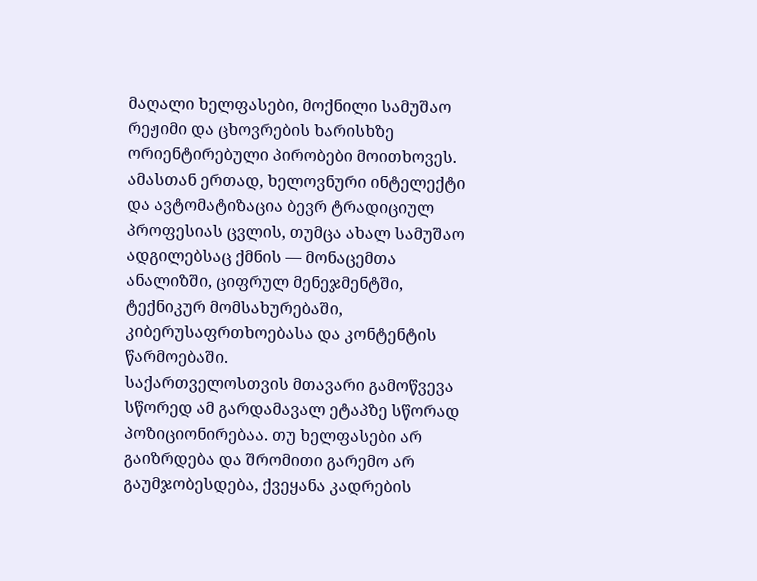მაღალი ხელფასები, მოქნილი სამუშაო რეჟიმი და ცხოვრების ხარისხზე ორიენტირებული პირობები მოითხოვეს. ამასთან ერთად, ხელოვნური ინტელექტი და ავტომატიზაცია ბევრ ტრადიციულ პროფესიას ცვლის, თუმცა ახალ სამუშაო ადგილებსაც ქმნის — მონაცემთა ანალიზში, ციფრულ მენეჯმენტში, ტექნიკურ მომსახურებაში, კიბერუსაფრთხოებასა და კონტენტის წარმოებაში.
საქართველოსთვის მთავარი გამოწვევა სწორედ ამ გარდამავალ ეტაპზე სწორად პოზიციონირებაა. თუ ხელფასები არ გაიზრდება და შრომითი გარემო არ გაუმჯობესდება, ქვეყანა კადრების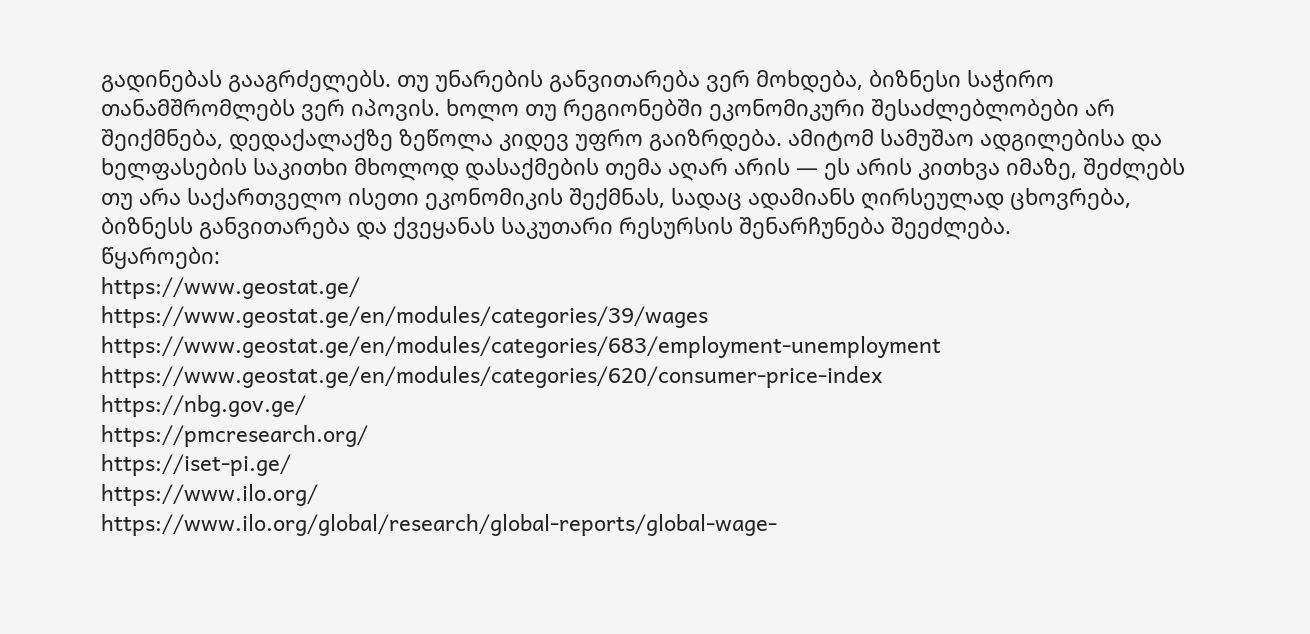გადინებას გააგრძელებს. თუ უნარების განვითარება ვერ მოხდება, ბიზნესი საჭირო თანამშრომლებს ვერ იპოვის. ხოლო თუ რეგიონებში ეკონომიკური შესაძლებლობები არ შეიქმნება, დედაქალაქზე ზეწოლა კიდევ უფრო გაიზრდება. ამიტომ სამუშაო ადგილებისა და ხელფასების საკითხი მხოლოდ დასაქმების თემა აღარ არის — ეს არის კითხვა იმაზე, შეძლებს თუ არა საქართველო ისეთი ეკონომიკის შექმნას, სადაც ადამიანს ღირსეულად ცხოვრება, ბიზნესს განვითარება და ქვეყანას საკუთარი რესურსის შენარჩუნება შეეძლება.
წყაროები:
https://www.geostat.ge/
https://www.geostat.ge/en/modules/categories/39/wages
https://www.geostat.ge/en/modules/categories/683/employment-unemployment
https://www.geostat.ge/en/modules/categories/620/consumer-price-index
https://nbg.gov.ge/
https://pmcresearch.org/
https://iset-pi.ge/
https://www.ilo.org/
https://www.ilo.org/global/research/global-reports/global-wage-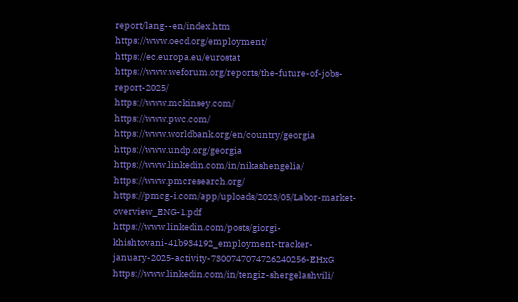report/lang--en/index.htm
https://www.oecd.org/employment/
https://ec.europa.eu/eurostat
https://www.weforum.org/reports/the-future-of-jobs-report-2025/
https://www.mckinsey.com/
https://www.pwc.com/
https://www.worldbank.org/en/country/georgia
https://www.undp.org/georgia
https://www.linkedin.com/in/nikashengelia/
https://www.pmcresearch.org/
https://pmcg-i.com/app/uploads/2023/05/Labor-market-overview_ENG-1.pdf
https://www.linkedin.com/posts/giorgi-khishtovani-41b934192_employment-tracker-january-2025-activity-7300747074726240256-EHxG
https://www.linkedin.com/in/tengiz-shergelashvili/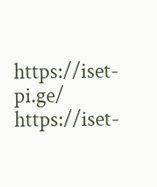https://iset-pi.ge/
https://iset-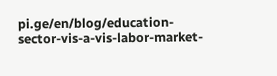pi.ge/en/blog/education-sector-vis-a-vis-labor-market-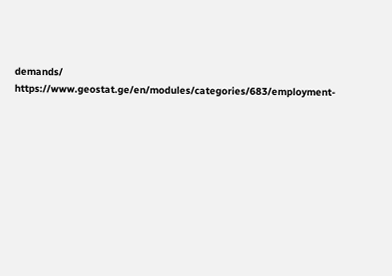demands/
https://www.geostat.ge/en/modules/categories/683/employment-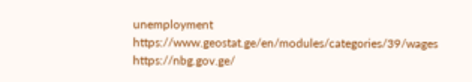unemployment
https://www.geostat.ge/en/modules/categories/39/wages
https://nbg.gov.ge/